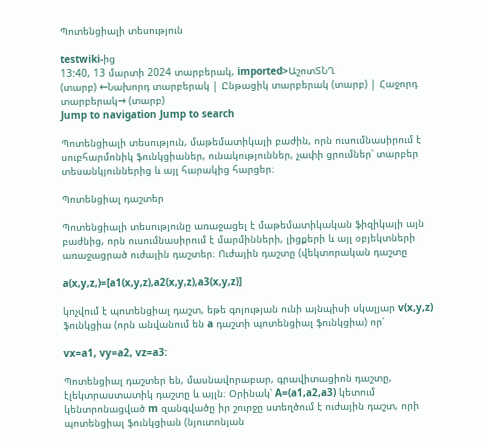Պոտենցիալի տեսություն

testwiki-ից
13:40, 13 մարտի 2024 տարբերակ, imported>ԱշոտՏՆՂ
(տարբ) ←Նախորդ տարբերակ | Ընթացիկ տարբերակ (տարբ) | Հաջորդ տարբերակ→ (տարբ)
Jump to navigation Jump to search

Պոտենցիալի տեսություն, մաթեմատիկայի բաժին, որն ուսումնասիրում է սուբհարմոնիկ ֆունկցիաներ, ունակություններ, չափի ցրումներ՝ տարբեր տեսանկյուններից և այլ հարակից հարցեր։

Պոտենցիալ դաշտեր

Պոտենցիալի տեսությունը առաջացել է մաթեմատիկական ֆիզիկայի այն բաժնից, որն ուսումնասիրում է մարմինների, լիցքերի և այլ օբյեկտների առաջացրած ուժային դաշտեր։ Ուժային դաշտը (վեկտորական դաշտը

a(x,y,z,)=[a1(x,y,z),a2(x,y,z),a3(x,y,z)]

կոչվում է պոտենցիալ դաշտ, եթե գոյության ունի այնպիսի սկալյար v(x,y,z) ֆունկցիա (որն անվանում են a դաշտի պոտենցիալ ֆունկցիա) որ՝

vx=a1, vy=a2, vz=a3:

Պոտենցիալ դաշտեր են, մասնավորաբար, գրավիտացիոն դաշտը, էլեկտրաստատիկ դաշտը և այլն։ Օրինակ՝ A=(a1,a2,a3) կետում կենտրոնացված m զանգվածը իր շուրջը ստեղծում է ուժային դաշտ, որի պոտենցիալ ֆունկցիան (նյուտոնյան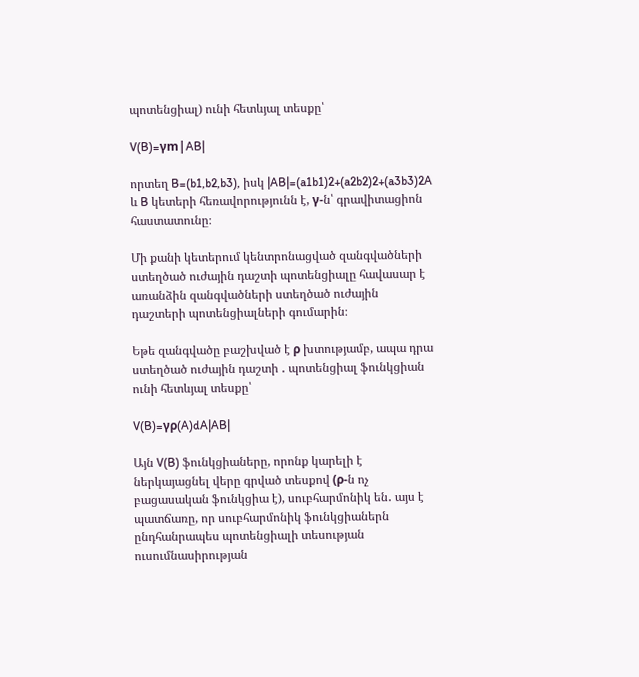պոտենցիալ) ունի հետևյալ տեսքը՝

V(B)=γm|AB|

որտեղ B=(b1,b2,b3), իսկ |AB|=(a1b1)2+(a2b2)2+(a3b3)2A և B կետերի հեռավորությունն է, γ-ն՝ գրավիտացիոն հաստատունը։

Մի քանի կետերում կենտրոնացված զանգվածների ստեղծած ուժային դաշտի պոտենցիալը հավասար է առանձին զանգվածների ստեղծած ուժային դաշտերի պոտենցիալների գումարին։

Եթե զանգվածը բաշխված է ρ խտությամբ, ապա դրա ստեղծած ուժային դաշտի ․ պոտենցիալ ֆունկցիան ունի հետևյալ տեսքը՝

V(B)=γρ(A)dA|AB|

Այն V(B) ֆունկցիաները, որոնք կարելի է ներկայացնել վերը գրված տեսքով (ρ-ն ոչ բացասական ֆունկցիա է), սուբհարմոնիկ են․ այս է պատճառը, որ սուբհարմոնիկ ֆունկցիաներն ընդհանրապես պոտենցիալի տեսության ուսումնասիրության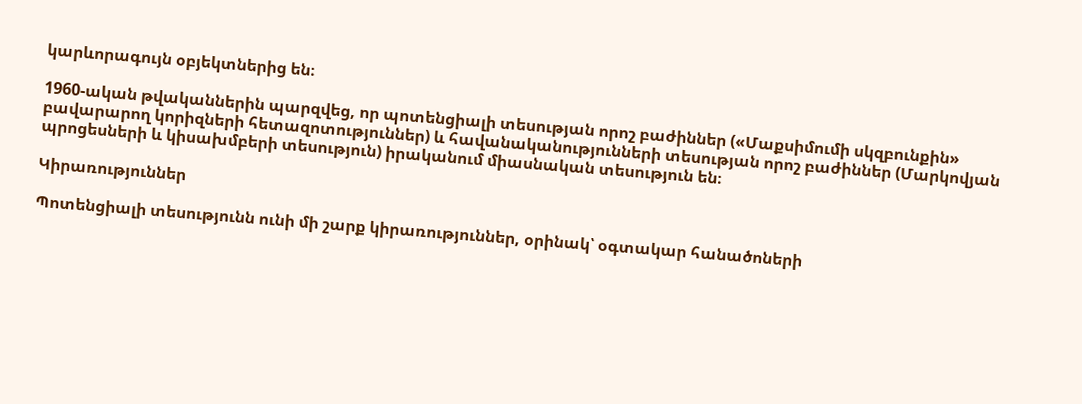կարևորագույն օբյեկտներից են։

1960-ական թվականներին պարզվեց, որ պոտենցիալի տեսության որոշ բաժիններ («Մաքսիմումի սկզբունքին» բավարարող կորիզների հետազոտություններ) և հավանականությունների տեսության որոշ բաժիններ (Մարկովյան պրոցեսների և կիսախմբերի տեսություն) իրականում միասնական տեսություն են։

Կիրառություններ

Պոտենցիալի տեսությունն ունի մի շարք կիրառություններ, օրինակ՝ օգտակար հանածոների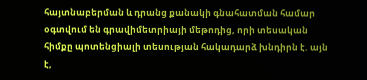հայտնաբերման և դրանց քանակի գնահատման համար օգտվում են գրավիմետրիայի մեթոդից, որի տեսական հիմքը պոտենցիալի տեսության հակադարձ խնդիրն է. այն է,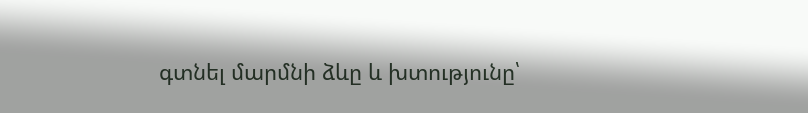գտնել մարմնի ձևը և խտությունը՝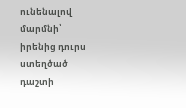ունենալով մարմնի՝ իրենից դուրս ստեղծած դաշտի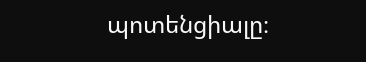պոտենցիալը։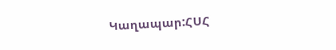Կաղապար:ՀՍՀ